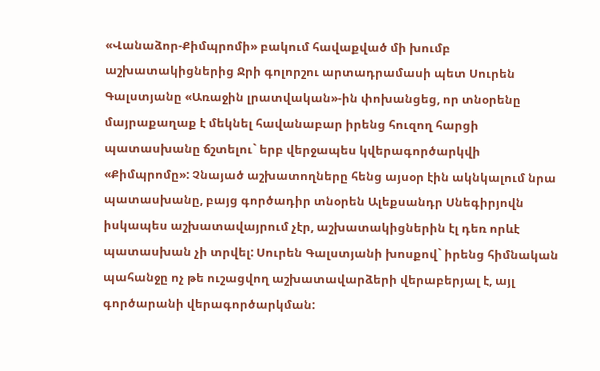«Վանաձոր-Քիմպրոմի» բակում հավաքված մի խումբ աշխատակիցներից Ջրի գոլորշու արտադրամասի պետ Սուրեն Գալստյանը «Առաջին լրատվական»-ին փոխանցեց, որ տնօրենը մայրաքաղաք է մեկնել հավանաբար իրենց հուզող հարցի պատասխանը ճշտելու` երբ վերջապես կվերագործարկվի «Քիմպրոմը»: Չնայած աշխատողները հենց այսօր էին ակնկալում նրա պատասխանը, բայց գործադիր տնօրեն Ալեքսանդր Սնեգիրյովն իսկապես աշխատավայրում չէր, աշխատակիցներին էլ դեռ որևէ պատասխան չի տրվել: Սուրեն Գալստյանի խոսքով` իրենց հիմնական պահանջը ոչ թե ուշացվող աշխատավարձերի վերաբերյալ է, այլ գործարանի վերագործարկման: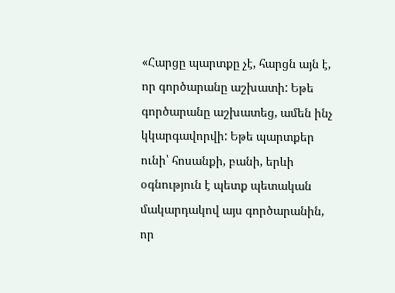«Հարցը պարտքը չէ, հարցն այն է, որ գործարանը աշխատի: Եթե գործարանը աշխատեց, ամեն ինչ կկարգավորվի: Եթե պարտքեր ունի՝ հոսանքի, բանի, երևի օգնություն է պետք պետական մակարդակով այս գործարանին, որ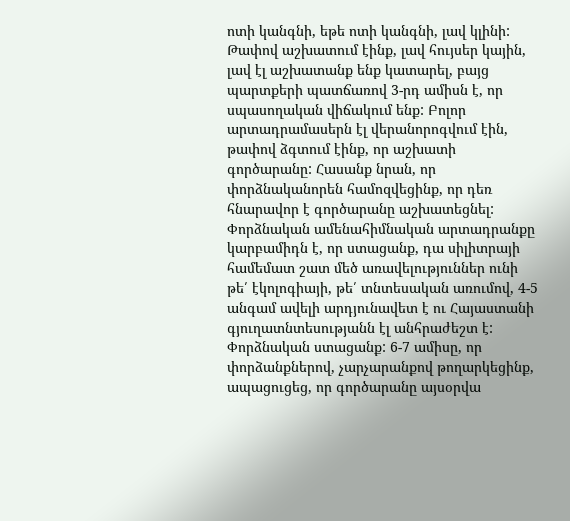ոտի կանգնի, եթե ոտի կանգնի, լավ կլինի: Թափով աշխատում էինք, լավ հույսեր կային, լավ էլ աշխատանք ենք կատարել, բայց պարտքերի պատճառով 3-րդ ամիսն է, որ սպասողական վիճակում ենք: Բոլոր արտադրամասերն էլ վերանորոգվում էին, թափով ձգտում էինք, որ աշխատի գործարանը: Հասանք նրան, որ փորձնականորեն համոզվեցինք, որ դեռ հնարավոր է գործարանը աշխատեցնել: Փորձնական ամենահիմնական արտադրանքը կարբամիդն է, որ ստացանք, դա սիլիտրայի համեմատ շատ մեծ առավելություններ ունի թե՛ էկոլոգիայի, թե՛ տնտեսական առումով, 4-5 անգամ ավելի արդյունավետ է ու Հայաստանի գյուղատնտեսությանն էլ անհրաժեշտ է: Փորձնական ստացանք: 6-7 ամիսը, որ փորձանքներով, չարչարանքով թողարկեցինք, ապացուցեց, որ գործարանը այսօրվա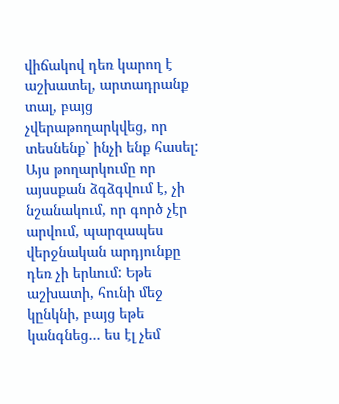վիճակով դեռ կարող է աշխատել, արտադրանք տալ, բայց չվերաթողարկվեց, որ տեսնենք` ինչի ենք հասել:
Այս թողարկումը որ այսսքան ձգձգվում է, չի նշանակում, որ գործ չէր արվում, պարզապես վերջնական արդյունքը դեռ չի երևում: Եթե աշխատի, հունի մեջ կընկնի, բայց եթե կանգնեց… ես էլ չեմ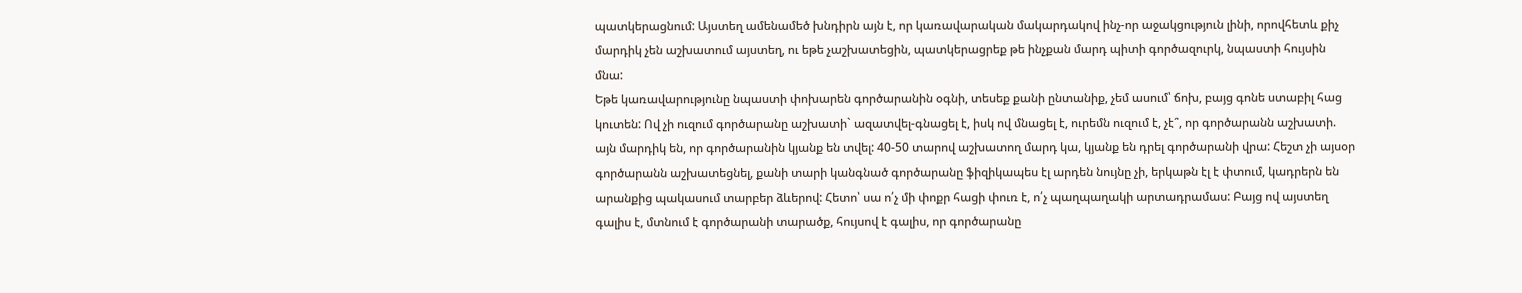պատկերացնում: Այստեղ ամենամեծ խնդիրն այն է, որ կառավարական մակարդակով ինչ-որ աջակցություն լինի, որովհետև քիչ մարդիկ չեն աշխատում այստեղ, ու եթե չաշխատեցին, պատկերացրեք թե ինչքան մարդ պիտի գործազուրկ, նպաստի հույսին մնա:
Եթե կառավարությունը նպաստի փոխարեն գործարանին օգնի, տեսեք քանի ընտանիք, չեմ ասում՝ ճոխ, բայց գոնե ստաբիլ հաց կուտեն: Ով չի ուզում գործարանը աշխատի` ազատվել-գնացել է, իսկ ով մնացել է, ուրեմն ուզում է, չէ՞, որ գործարանն աշխատի. այն մարդիկ են, որ գործարանին կյանք են տվել: 40-50 տարով աշխատող մարդ կա, կյանք են դրել գործարանի վրա: Հեշտ չի այսօր գործարանն աշխատեցնել, քանի տարի կանգնած գործարանը ֆիզիկապես էլ արդեն նույնը չի, երկաթն էլ է փտում, կադրերն են արանքից պակասում տարբեր ձևերով: Հետո՝ սա ո՛չ մի փոքր հացի փուռ է, ո՛չ պաղպաղակի արտադրամաս: Բայց ով այստեղ գալիս է, մտնում է գործարանի տարածք, հույսով է գալիս, որ գործարանը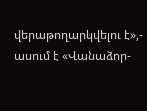վերաթողարկվելու է»,- ասում է «Վանաձոր-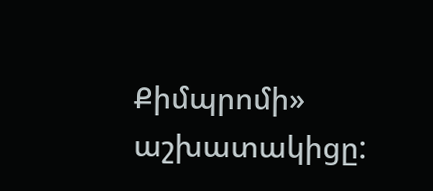Քիմպրոմի» աշխատակիցը: